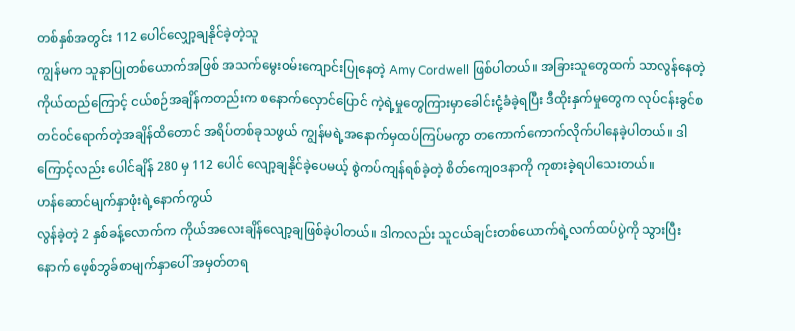တစ်နှစ်အတွင်း 112 ပေါင်လျှော့ချနိုင်ခဲ့တဲ့သူ
ကျွန်မက သူနာပြုတစ်ယောက်အဖြစ် အသက်မွေး၀မ်းကျောင်းပြုနေတဲ့ Amy Cordwell ဖြစ်ပါတယ်။ အခြားသူတွေထက် သာလွန်နေတဲ့ကိုယ်ထည်ကြောင့် ငယ်စဉ်အချိန်ကတည်းက စနောက်လှောင်ပြောင် ကဲ့ရဲ့မှုတွေကြားမှာခေါင်းငုံ့ခံခဲ့ရပြီး ဒီထိုးနှက်မှုတွေက လုပ်ငန်းခွင်စတင်၀င်ရောက်တဲ့အချိန်ထိတောင် အရိပ်တစ်ခုသဖွယ် ကျွန်မရဲ့အနောက်မှထပ်ကြပ်မကွာ တကောက်ကောက်လိုက်ပါနေခဲ့ပါတယ်။ ဒါကြောင့်လည်း ပေါင်ချိန် 280 မှ 112 ပေါင် လျော့ချနိုင်ခဲ့ပေမယ့် စွဲကပ်ကျန်ရစ်ခဲ့တဲ့ စိတ်ကျေ၀ဒနာကို ကုစားခဲ့ရပါသေးတယ်။
ဟန်ဆောင်မျက်နှာဖုံးရဲ့နောက်ကွယ်
လွန်ခဲ့တဲ့ 2 နှစ်ခန့်လောက်က ကိုယ်အလေးချိန်လျော့ချဖြစ်ခဲ့ပါတယ်။ ဒါကလည်း သူငယ်ချင်းတစ်ယောက်ရဲ့လက်ထပ်ပွဲကို သွားပြီးနောက် ဖေ့စ်ဘွခ်စာမျက်နှာပေါ် အမှတ်တရ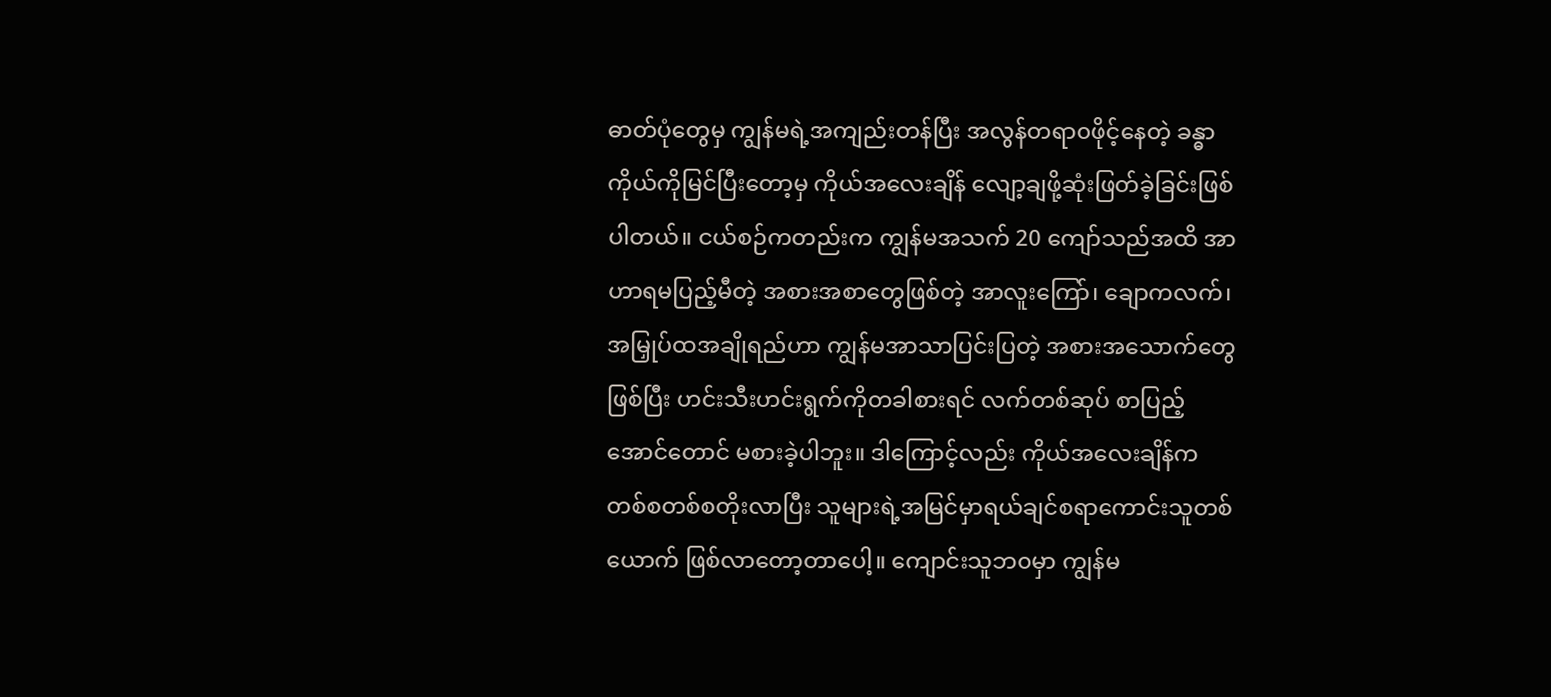ဓာတ်ပုံတွေမှ ကျွန်မရဲ့အကျည်းတန်ပြီး အလွန်တရာ၀ဖိုင့်နေတဲ့ ခန္ဓာကိုယ်ကိုမြင်ပြီးတော့မှ ကိုယ်အလေးချိန် လျော့ချဖို့ဆုံးဖြတ်ခဲ့ခြင်းဖြစ်ပါတယ်။ ငယ်စဉ်ကတည်းက ကျွန်မအသက် 20 ကျော်သည်အထိ အာဟာရမပြည့်မီတဲ့ အစားအစာတွေဖြစ်တဲ့ အာလူးကြော်၊ ချောကလက်၊ အမြှုပ်ထအချိုရည်ဟာ ကျွန်မအာသာပြင်းပြတဲ့ အစားအသောက်တွေဖြစ်ပြီး ဟင်းသီးဟင်းရွက်ကိုတခါစားရင် လက်တစ်ဆုပ် စာပြည့်အောင်တောင် မစားခဲ့ပါဘူး။ ဒါကြောင့်လည်း ကိုယ်အလေးချိန်က တစ်စတစ်စတိုးလာပြီး သူများရဲ့အမြင်မှာရယ်ချင်စရာကောင်းသူတစ်ယောက် ဖြစ်လာတော့တာပေါ့။ ကျောင်းသူဘ၀မှာ ကျွန်မ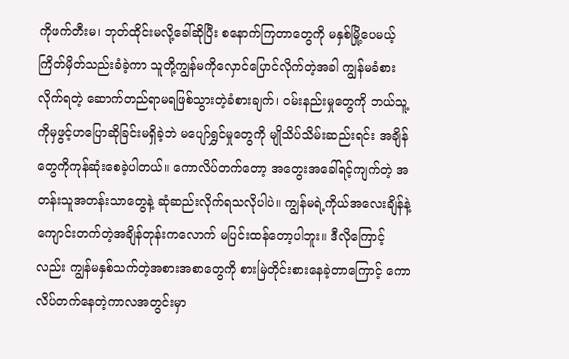ကိုဖက်တီးမ၊ ဘုတ်ထိုင်းမလို့ခေါ်ဆိုပြီး စနောက်ကြတာတွေကို မနှစ်မြို့ပေမယ့် ကြိတ်မှိတ်သည်းခံခဲ့ကာ သူတို့ကျွန်မကိုလှောင်ပြောင်လိုက်တဲ့အခါ ကျွန်မခံစားလိုက်ရတဲ့ ဆောက်တည်ရာမရဖြစ်သွားတဲ့ခံစားချက်၊ ၀မ်းနည်းမှုတွေကို ဘယ်သူ့ကိုမှဖွင့်ဟပြောဆိုခြင်းမရှိခဲ့ဘဲ မပျော်ရွှင်မှုတွေကို မျိုသိပ်သိမ်းဆည်းရင်း အချိန်တွေကိုကုန်ဆုံးစေခဲ့ပါတယ်။ ကောလိပ်တက်တော့ အတွေးအခေါ်ရင့်ကျက်တဲ့ အတန်းသူအတန်းသာတွေနဲ့ ဆုံဆည်းလိုက်ရသလိုပါပဲ။ ကျွန်မရဲ့ကိုယ်အလေးချိန်နဲ့ ကျောင်းတက်တဲ့အချိန်တုန်းကလောက် မပြင်းထန်တော့ပါဘူး။ ဒီလိုကြောင့်လည်း ကျွန်မနှစ်သက်တဲ့အစားအစာတွေကို စားမြဲတိုင်းစားနေခဲ့တာကြောင့် ကောလိပ်တက်နေတဲ့ကာလအတွင်းမှာ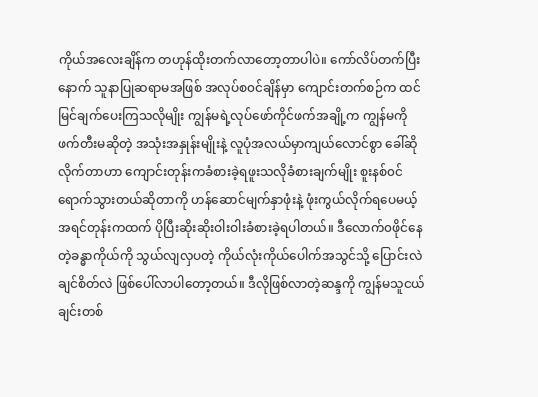ကိုယ်အလေးချိန်က တဟုန်ထိုးတက်လာတော့တာပါပဲ။ ကော်လိပ်တက်ပြီးနောက် သူနာပြုဆရာမအဖြစ် အလုပ်စ၀င်ချိန်မှာ ကျောင်းတက်စဉ်က ထင်မြင်ချက်ပေးကြသလိုမျိုး ကျွန်မရဲ့လုပ်ဖော်ကိုင်ဖက်အချို့က ကျွန်မကိုဖက်တီးမဆိုတဲ့ အသုံးအနှုန်းမျိုးနဲ့ လူပုံအလယ်မှာကျယ်လောင်စွာ ခေါ်ဆို လိုက်တာဟာ ကျောင်းတုန်းကခံစားခဲ့ရဖူးသလိုခံစားချက်မျိုး စူးနစ်၀င်ရောက်သွားတယ်ဆိုတာကို ဟန်ဆောင်မျက်နှာဖုံးနဲ့ ဖုံးကွယ်လိုက်ရပေမယ့် အရင်တုန်းကထက် ပိုပြီးဆိုးဆိုးဝါးဝါးခံစားခဲ့ရပါတယ်။ ဒီလောက်၀ဖိုင်နေတဲ့ခန္ဓာကိုယ်ကို သွယ်လျလှပတဲ့ ကိုယ်လုံးကိုယ်ပေါက်အသွင်သို့ ပြောင်းလဲချင်စိတ်လဲ ဖြစ်ပေါ်လာပါတော့တယ်။ ဒီလိုဖြစ်လာတဲ့ဆန္ဒကို ကျွန်မသူငယ်ချင်းတစ်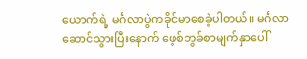ယောက်ရဲ့ မင်္ဂလာပွဲကခိုင်မာစေခဲ့ပါတယ်။ မင်္ဂလာဆောင်သွားပြီးနောက် ဖေ့စ်ဘွခ်စာမျက်နှာပေါ်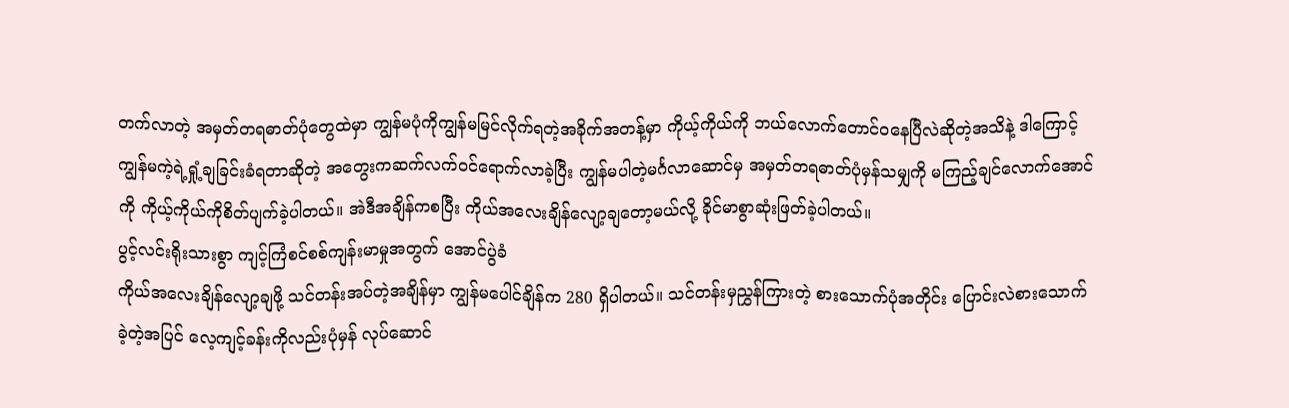တက်လာတဲ့ အမှတ်တရဓာတ်ပုံတွေထဲမှာ ကျွန်မပုံကိုကျွန်မမြင်လိုက်ရတဲ့အခိုက်အတန့်မှာ ကိုယ့်ကိုယ်ကို ဘယ်လောက်တောင်၀နေပြီလဲဆိုတဲ့အသိနဲ့ ဒါကြောင့် ကျွန်မကဲ့ရဲ့ရှုံ့ချခြင်းခံရတာဆိုတဲ့ အတွေးကဆက်လက်၀င်ရောက်လာခဲ့ပြီး ကျွန်မပါတဲ့မင်္ဂလာဆောင်မှ အမှတ်တရဓာတ်ပုံမှန်သမျှကို မကြည့်ချင်လောက်အောင်ကို ကိုယ့်ကိုယ်ကိုစိတ်ပျက်ခဲ့ပါတယ်။ အဲဒီအချိန်ကစပြီး ကိုယ်အလေးချိန်လျော့ချတော့မယ်လို့ ခိုင်မာစွာဆုံးဖြတ်ခဲ့ပါတယ်။
ပွင့်လင်းရိုးသားစွာ ကျင့်ကြံစင်စစ်ကျန်းမာမှုအတွက် အောင်ပွဲခံ
ကိုယ်အလေးချိန်လျော့ချဖို့ သင်တန်းအပ်တဲ့အချိန်မှာ ကျွန်မပေါင်ချိန်က 280 ရှိပါတယ်။ သင်တန်းမှညွှန်ကြားတဲ့ စားသောက်ပုံအတိုင်း ပြောင်းလဲစားသောက်ခဲ့တဲ့အပြင် လေ့ကျင့်ခန်းကိုလည်းပုံမှန် လုပ်ဆောင်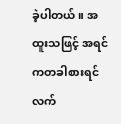ခဲ့ပါတယ်။ အထူးသဖြင့် အရင်ကတခါစားရင် လက်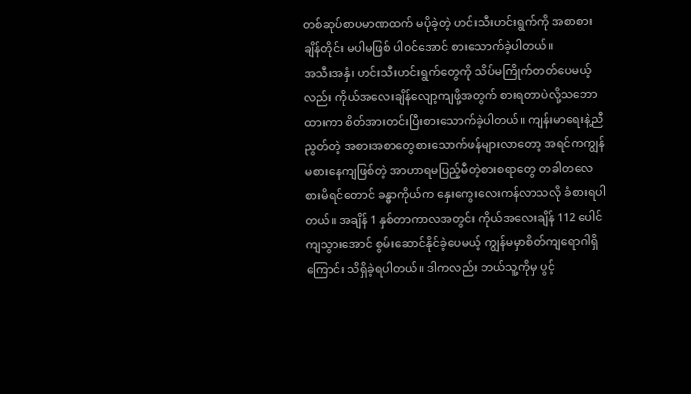တစ်ဆုပ်စာပမာဏထက် မပိုခဲ့တဲ့ ဟင်းသီးဟင်းရွက်ကို အစာစားချိန်တိုင်း မပါမဖြစ် ပါ၀င်အောင် စားသောက်ခဲ့ပါတယ်။
အသီးအနှံ၊ ဟင်းသီးဟင်းရွက်တွေကို သိပ်မကြိုက်တတ်ပေမယ့်လည်း ကိုယ်အလေးချိန်လျော့ကျဖို့အတွက် စားရတာပဲလို့သဘောထားကာ စိတ်အားတင်းပြီးစားသောက်ခဲ့ပါတယ်။ ကျန်းမာရေးနဲ့ညီညွတ်တဲ့ အစားအစာတွေစားသောက်ဖန်များလာတော့ အရင်ကကျွန်မစားနေကျဖြစ်တဲ့ အာဟာရမပြည့်မီတဲ့စားစရာတွေ တခါတလေစားမိရင်တောင် ခန္ဓာကိုယ်က နှေးကွေးလေးကန်လာသလို ခံစားရပါတယ်။ အချိန် 1 နှစ်တာကာလအတွင်း ကိုယ်အလေးချိန် 112 ပေါင်ကျသွားအောင် စွမ်းဆောင်နိုင်ခဲ့ပေမယ့် ကျွန်မမှာစိတ်ကျရောဂါရှိကြောင်း သိရှိခဲ့ရပါတယ်။ ဒါကလည်း ဘယ်သူ့ကိုမှ ပွင့်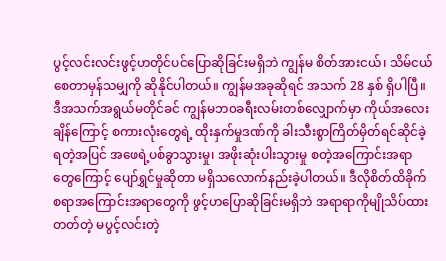ပွင့်လင်းလင်းဖွင့်ဟတိုင်ပင်ပြောဆိုခြင်းမရှိဘဲ ကျွန်မ စိတ်အားငယ်၊ သိမ်ငယ်စေတာမှန်သမျှကို ဆိုနိုင်ပါတယ်။ ကျွန်မအခုဆိုရင် အသက် 28 နှစ် ရှိပါပြီ။ ဒီအသက်အရွယ်မတိုင်ခင် ကျွန်မဘ၀ခရီးလမ်းတစ်လျှောက်မှာ ကိုယ်အလေးချိန်ကြောင့် စကားလုံးတွေရဲ့ ထိုးနှက်မှုဒဏ်ကို ခါးသီးစွာကြိတ်မှိတ်ရင်ဆိုင်ခဲ့ရတဲ့အပြင် အဖေရဲ့ပစ်ခွာသွားမှု၊ အဖိုးဆုံးပါးသွားမှု စတဲ့အကြောင်းအရာတွေကြောင့် ပျော်ရွှင်မှုဆိုတာ မရှိသလောက်နည်းခဲ့ပါတယ်။ ဒီလိုစိတ်ထိခိုက်စရာအကြောင်းအရာတွေကို ဖွင့်ဟပြောဆိုခြင်းမရှိဘဲ အရာရာကိုမျိုသိပ်ထားတတ်တဲ့ မပွင့်လင်းတဲ့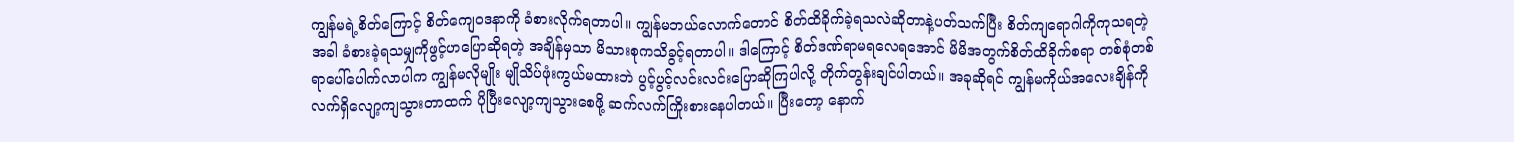ကျွန်မရဲ့စိတ်ကြောင့် စိတ်ကျေ၀ဒနာကို ခံစားလိုက်ရတာပါ။ ကျွန်မဘယ်လောက်တောင် စိတ်ထိခိုက်ခဲ့ရသလဲဆိုတာနဲ့ပတ်သက်ပြီး စိတ်ကျရောဂါကိုကုသရတဲ့အခါ ခံစားခဲ့ရသမျှကိုဖွင့်ဟပြောဆိုရတဲ့ အချိန်မှသာ မိသားစုကသိခွင့်ရတာပါ။ ဒါကြောင့် စိတ်ဒဏ်ရာမရလေရအောင် မိမိအတွက်စိတ်ထိခိုက်စရာ တစ်စုံတစ်ရာပေါ်ပေါက်လာပါက ကျွန်မလိုမျိုး မျိုသိပ်ဖုံးကွယ်မထားဘဲ ပွင့်ပွင့်လင်းလင်းပြောဆိုကြပါလို့ တိုက်တွန်းချင်ပါတယ်။ အခုဆိုရင် ကျွန်မကိုယ်အလေးချိန်ကို လက်ရှိလျော့ကျသွားတာထက် ပိုပြီးလျော့ကျသွားစေဖို့ ဆက်လက်ကြိုးစားနေပါတယ်။ ပြီးတော့ နောက်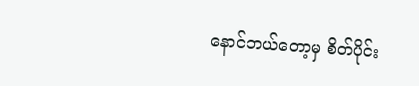နောင်ဘယ်တော့မှ စိတ်ပိုင်း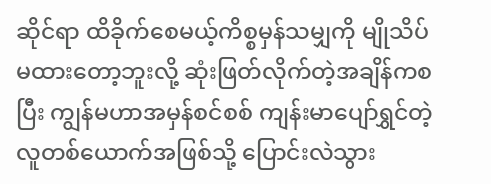ဆိုင်ရာ ထိခိုက်စေမယ့်ကိစ္စမှန်သမျှကို မျိုသိပ်မထားတော့ဘူးလို့ ဆုံးဖြတ်လိုက်တဲ့အချိန်ကစပြီး ကျွန်မဟာအမှန်စင်စစ် ကျန်းမာပျော်ရွှင်တဲ့ လူတစ်ယောက်အဖြစ်သို့ ပြောင်းလဲသွား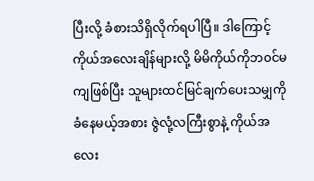ပြီးလို့ ခံစားသိရှိလိုက်ရပါပြီ။ ဒါကြောင့် ကိုယ်အလေးချိန်များလို့ မိမိကိုယ်ကိုဘ၀င်မကျဖြစ်ပြီး သူများထင်မြင်ချက်ပေးသမျှကိုခံနေမယ့်အစား ဇွဲလုံ့လကြီးစွာနဲ့ ကိုယ်အလေး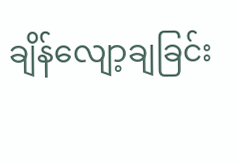ချိန်လျော့ချခြင်း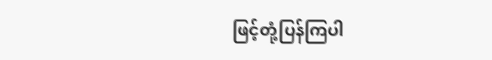ဖြင့်တုံ့ပြန်ကြပါ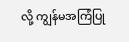လို့ ကျွန်မအကြံပြု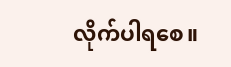လိုက်ပါရစေ။